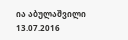ია აბულაშვილი
13.07.2016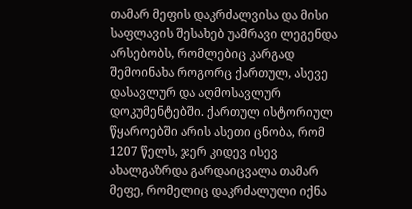თამარ მეფის დაკრძალვისა და მისი საფლავის შესახებ უამრავი ლეგენდა არსებობს, რომლებიც კარგად შემოინახა როგორც ქართულ, ასევე დასავლურ და აღმოსავლურ დოკუმენტებში. ქართულ ისტორიულ წყაროებში არის ასეთი ცნობა, რომ 1207 წელს, ჯერ კიდევ ისევ ახალგაზრდა გარდაიცვალა თამარ მეფე, რომელიც დაკრძალული იქნა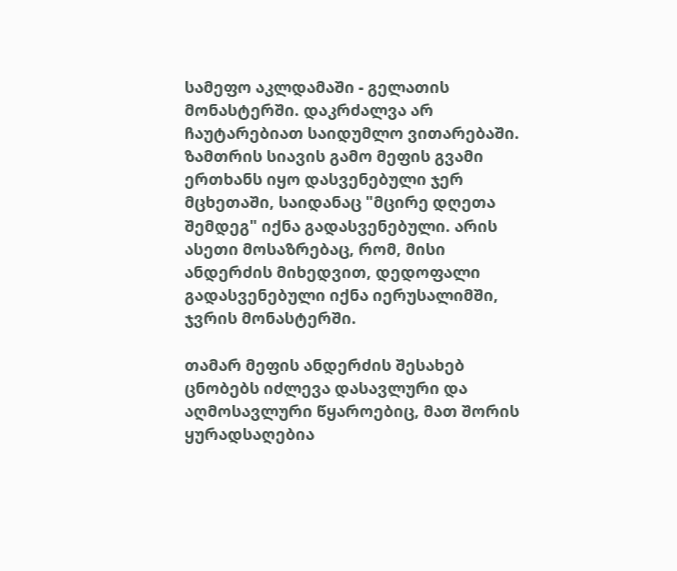სამეფო აკლდამაში - გელათის მონასტერში. დაკრძალვა არ ჩაუტარებიათ საიდუმლო ვითარებაში. ზამთრის სიავის გამო მეფის გვამი ერთხანს იყო დასვენებული ჯერ მცხეთაში, საიდანაც "მცირე დღეთა შემდეგ" იქნა გადასვენებული. არის ასეთი მოსაზრებაც, რომ, მისი ანდერძის მიხედვით, დედოფალი გადასვენებული იქნა იერუსალიმში, ჯვრის მონასტერში.

თამარ მეფის ანდერძის შესახებ ცნობებს იძლევა დასავლური და აღმოსავლური წყაროებიც, მათ შორის ყურადსაღებია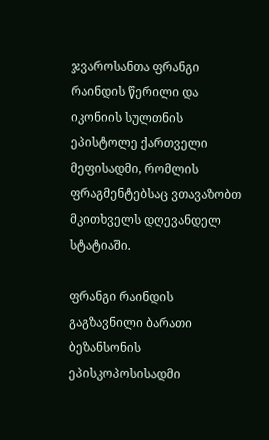ჯვაროსანთა ფრანგი რაინდის წერილი და იკონიის სულთნის ეპისტოლე ქართველი მეფისადმი, რომლის ფრაგმენტებსაც ვთავაზობთ მკითხველს დღევანდელ სტატიაში.

ფრანგი რაინდის გაგზავნილი ბარათი ბეზანსონის ეპისკოპოსისადმი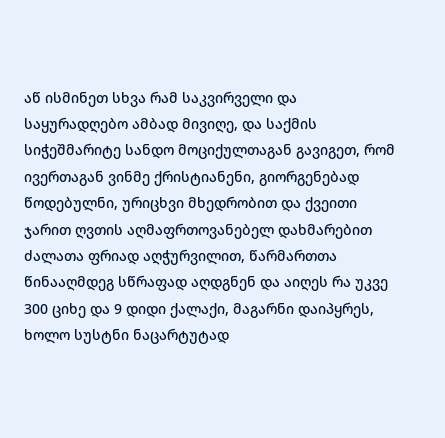აწ ისმინეთ სხვა რამ საკვირველი და საყურადღებო ამბად მივიღე, და საქმის სიჭეშმარიტე სანდო მოციქულთაგან გავიგეთ, რომ ივერთაგან ვინმე ქრისტიანენი, გიორგენებად წოდებულნი, ურიცხვი მხედრობით და ქვეითი ჯარით ღვთის აღმაფრთოვანებელ დახმარებით ძალათა ფრიად აღჭურვილით, წარმართთა წინააღმდეგ სწრაფად აღდგნენ და აიღეს რა უკვე 300 ციხე და 9 დიდი ქალაქი, მაგარნი დაიპყრეს, ხოლო სუსტნი ნაცარტუტად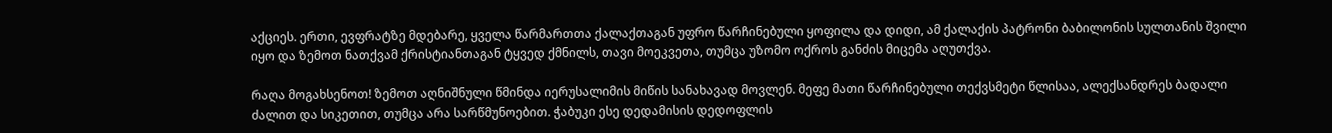აქციეს. ერთი, ევფრატზე მდებარე, ყველა წარმართთა ქალაქთაგან უფრო წარჩინებული ყოფილა და დიდი, ამ ქალაქის პატრონი ბაბილონის სულთანის შვილი იყო და ზემოთ ნათქვამ ქრისტიანთაგან ტყვედ ქმნილს, თავი მოეკვეთა, თუმცა უზომო ოქროს განძის მიცემა აღუთქვა.

რაღა მოგახსენოთ! ზემოთ აღნიშნული წმინდა იერუსალიმის მიწის სანახავად მოვლენ. მეფე მათი წარჩინებული თექვსმეტი წლისაა, ალექსანდრეს ბადალი ძალით და სიკეთით, თუმცა არა სარწმუნოებით. ჭაბუკი ესე დედამისის დედოფლის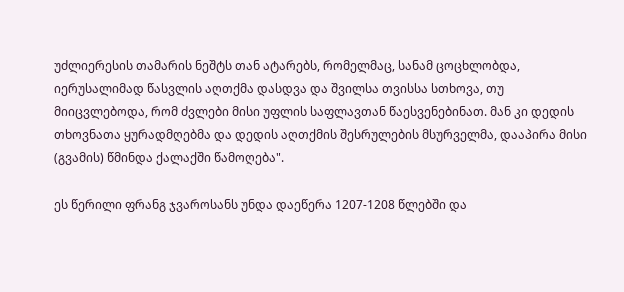უძლიერესის თამარის ნეშტს თან ატარებს, რომელმაც, სანამ ცოცხლობდა, იერუსალიმად წასვლის აღთქმა დასდვა და შვილსა თვისსა სთხოვა, თუ მიიცვლებოდა, რომ ძვლები მისი უფლის საფლავთან წაესვენებინათ. მან კი დედის თხოვნათა ყურადმღებმა და დედის აღთქმის შესრულების მსურველმა, დააპირა მისი (გვამის) წმინდა ქალაქში წამოღება".

ეს წერილი ფრანგ ჯვაროსანს უნდა დაეწერა 1207-1208 წლებში და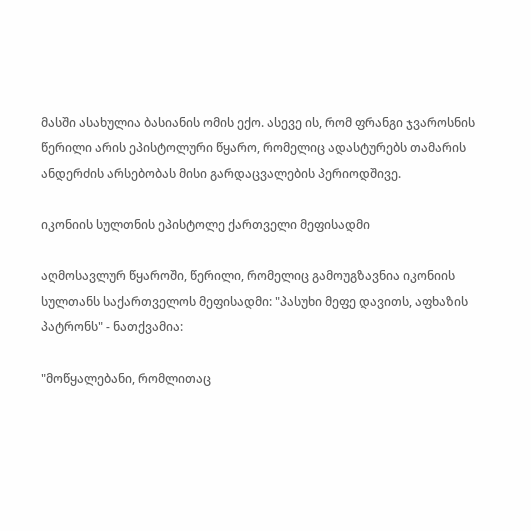მასში ასახულია ბასიანის ომის ექო. ასევე ის, რომ ფრანგი ჯვაროსნის წერილი არის ეპისტოლური წყარო, რომელიც ადასტურებს თამარის ანდერძის არსებობას მისი გარდაცვალების პერიოდშივე.

იკონიის სულთნის ეპისტოლე ქართველი მეფისადმი

აღმოსავლურ წყაროში, წერილი, რომელიც გამოუგზავნია იკონიის სულთანს საქართველოს მეფისადმი: "პასუხი მეფე დავითს, აფხაზის პატრონს" - ნათქვამია:

"მოწყალებანი, რომლითაც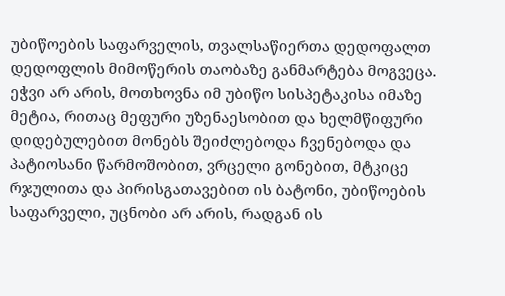უბიწოების საფარველის, თვალსაწიერთა დედოფალთ დედოფლის მიმოწერის თაობაზე განმარტება მოგვეცა. ეჭვი არ არის, მოთხოვნა იმ უბიწო სისპეტაკისა იმაზე მეტია, რითაც მეფური უზენაესობით და ხელმწიფური დიდებულებით მონებს შეიძლებოდა ჩვენებოდა და პატიოსანი წარმოშობით, ვრცელი გონებით, მტკიცე რჯულითა და პირისგათავებით ის ბატონი, უბიწოების საფარველი, უცნობი არ არის, რადგან ის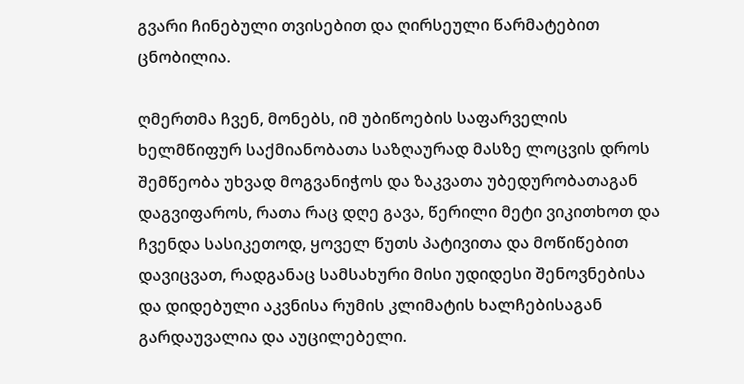გვარი ჩინებული თვისებით და ღირსეული წარმატებით ცნობილია.

ღმერთმა ჩვენ, მონებს, იმ უბიწოების საფარველის ხელმწიფურ საქმიანობათა საზღაურად მასზე ლოცვის დროს შემწეობა უხვად მოგვანიჭოს და ზაკვათა უბედურობათაგან დაგვიფაროს, რათა რაც დღე გავა, წერილი მეტი ვიკითხოთ და ჩვენდა სასიკეთოდ, ყოველ წუთს პატივითა და მოწიწებით დავიცვათ, რადგანაც სამსახური მისი უდიდესი შენოვნებისა და დიდებული აკვნისა რუმის კლიმატის ხალჩებისაგან გარდაუვალია და აუცილებელი.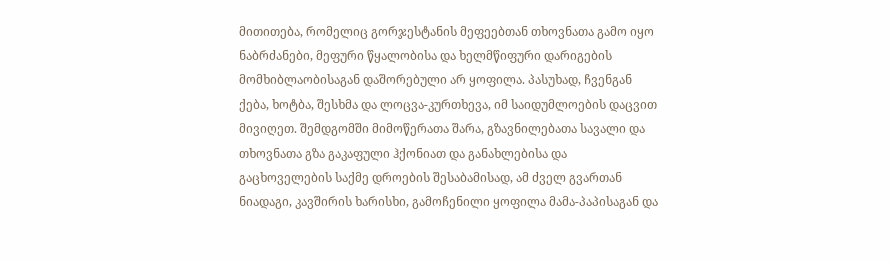მითითება, რომელიც გორჯესტანის მეფეებთან თხოვნათა გამო იყო ნაბრძანები, მეფური წყალობისა და ხელმწიფური დარიგების მომხიბლაობისაგან დაშორებული არ ყოფილა. პასუხად, ჩვენგან ქება, ხოტბა, შესხმა და ლოცვა-კურთხევა, იმ საიდუმლოების დაცვით მივიღეთ. შემდგომში მიმოწერათა შარა, გზავნილებათა სავალი და თხოვნათა გზა გაკაფული ჰქონიათ და განახლებისა და გაცხოველების საქმე დროების შესაბამისად, ამ ძველ გვართან ნიადაგი, კავშირის ხარისხი, გამოჩენილი ყოფილა მამა-პაპისაგან და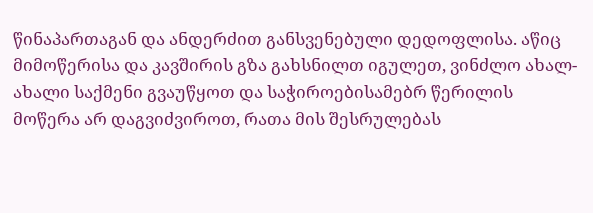წინაპართაგან და ანდერძით განსვენებული დედოფლისა. აწიც მიმოწერისა და კავშირის გზა გახსნილთ იგულეთ, ვინძლო ახალ-ახალი საქმენი გვაუწყოთ და საჭიროებისამებრ წერილის მოწერა არ დაგვიძვიროთ, რათა მის შესრულებას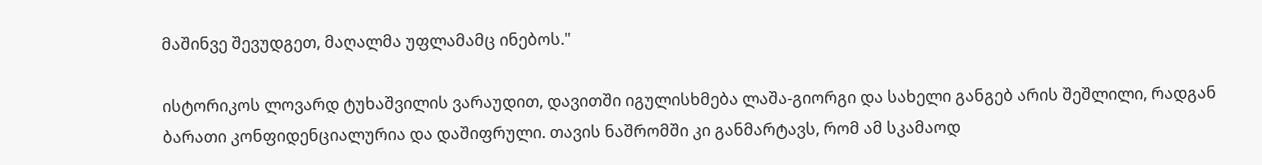მაშინვე შევუდგეთ, მაღალმა უფლამამც ინებოს."

ისტორიკოს ლოვარდ ტუხაშვილის ვარაუდით, დავითში იგულისხმება ლაშა-გიორგი და სახელი განგებ არის შეშლილი, რადგან ბარათი კონფიდენციალურია და დაშიფრული. თავის ნაშრომში კი განმარტავს, რომ ამ სკამაოდ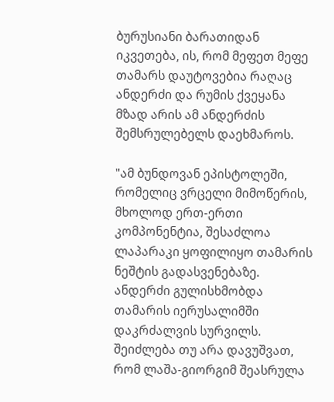ბურუსიანი ბარათიდან იკვეთება, ის, რომ მეფეთ მეფე თამარს დაუტოვებია რაღაც ანდერძი და რუმის ქვეყანა მზად არის ამ ანდერძის შემსრულებელს დაეხმაროს.

"ამ ბუნდოვან ეპისტოლეში, რომელიც ვრცელი მიმოწერის, მხოლოდ ერთ-ერთი კომპონენტია, შესაძლოა ლაპარაკი ყოფილიყო თამარის ნეშტის გადასვენებაზე. ანდერძი გულისხმობდა თამარის იერუსალიმში დაკრძალვის სურვილს. შეიძლება თუ არა დავუშვათ, რომ ლაშა-გიორგიმ შეასრულა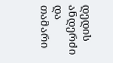დედის ანდერძი და თამარი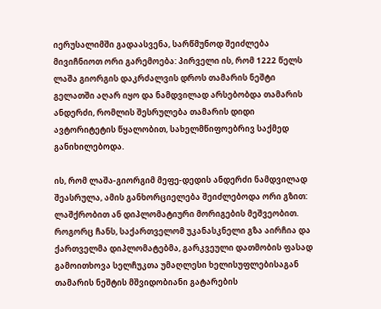იერუსალიმში გადაასვენა, სარწმუნოდ შეიძლება მივიჩნიოთ ორი გარემოება: პირველი ის, რომ 1222 წელს ლაშა გიორგის დაკრძალვის დროს თამარის ნეშტი გელათში აღარ იყო და ნამდვილად არსებობდა თამარის ანდერძი, რომლის შესრულება თამარის დიდი ავტორიტეტის წყალობით, სახელმწიფოებრივ საქმედ განიხილებოდა.

ის, რომ ლაშა-გიორგიმ მეფე-დედის ანდერძი ნამდვილად შეასრულა, ამის განხორციელება შეიძლებოდა ორი გზით: ლაშქრობით ან დიპლომატიური მორიგების მეშვეობით. როგორც ჩანს, საქართველომ უკანასკნელი გზა აირჩია და ქართველმა დიპლომატებმა, გარკვეული დათმობის ფასად გამოითხოვა სელჩუკთა უმაღლესი ხელისუფლებისაგან თამარის ნეშტის მშვიდობიანი გატარების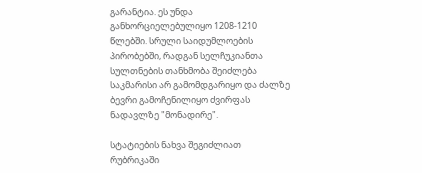გარანტია. ეს უნდა განხორციელებულიყო 1208-1210 წლებში. სრული საიდუმლოების პირობებში, რადგან სელჩუკიანთა სულთნების თანხმობა შეიძლება საკმარისი არ გამომდგარიყო და ძალზე ბევრი გამოჩენილიყო ძვირფას ნადავლზე "მონადირე".

სტატიების ნახვა შეგიძლიათ რუბრიკაში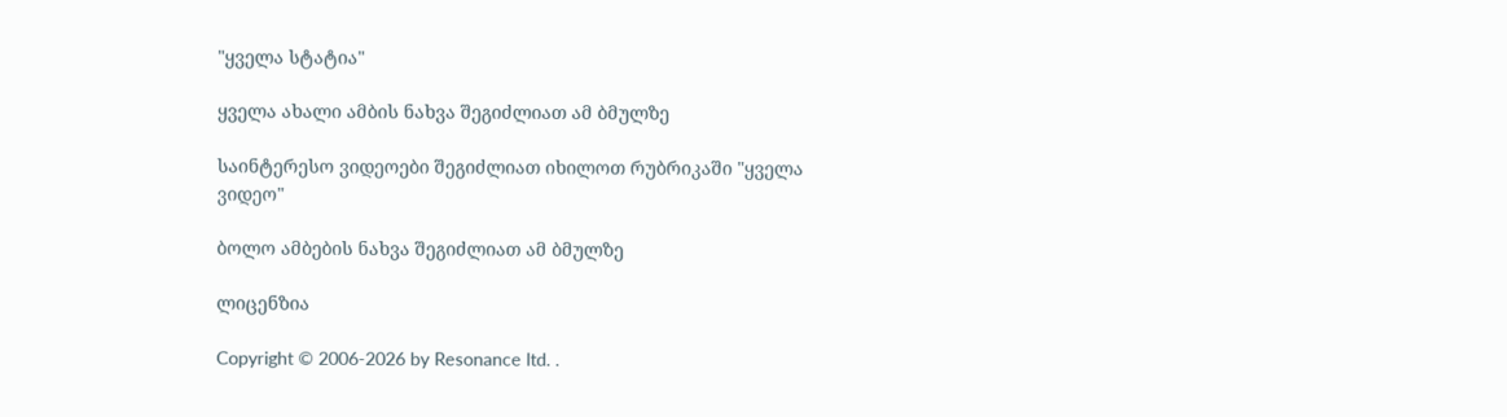"ყველა სტატია"

ყველა ახალი ამბის ნახვა შეგიძლიათ ამ ბმულზე

საინტერესო ვიდეოები შეგიძლიათ იხილოთ რუბრიკაში "ყველა ვიდეო"

ბოლო ამბების ნახვა შეგიძლიათ ამ ბმულზე

ლიცენზია

Copyright © 2006-2026 by Resonance ltd. .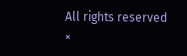All rights reserved
×